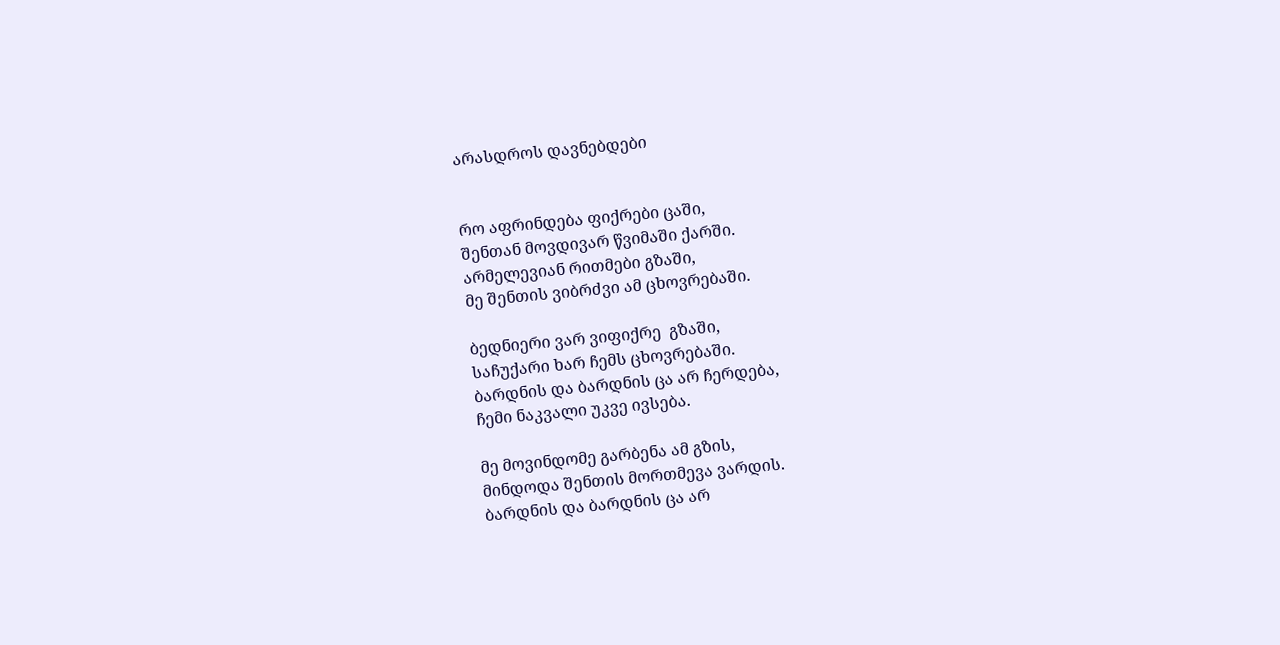არასდროს დავნებდები


რო აფრინდება ფიქრები ცაში,
შენთან მოვდივარ წვიმაში ქარში.
არმელევიან რითმები გზაში,
მე შენთის ვიბრძვი ამ ცხოვრებაში.

ბედნიერი ვარ ვიფიქრე  გზაში,
საჩუქარი ხარ ჩემს ცხოვრებაში.
ბარდნის და ბარდნის ცა არ ჩერდება,
ჩემი ნაკვალი უკვე ივსება.

მე მოვინდომე გარბენა ამ გზის,
მინდოდა შენთის მორთმევა ვარდის.
ბარდნის და ბარდნის ცა არ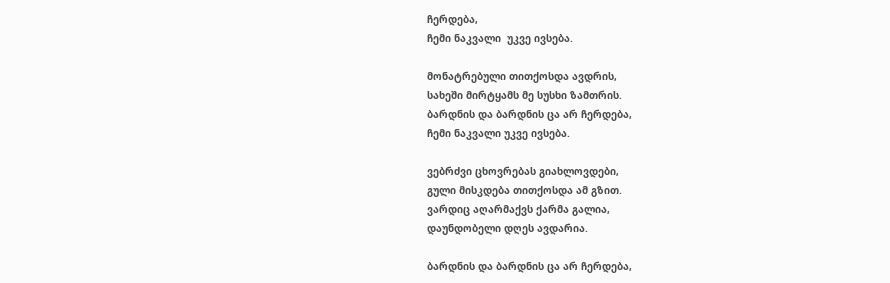ჩერდება,
ჩემი ნაკვალი  უკვე ივსება.

მონატრებული თითქოსდა ავდრის,
სახეში მირტყამს მე სუსხი ზამთრის.
ბარდნის და ბარდნის ცა არ ჩერდება,
ჩემი ნაკვალი უკვე ივსება.

ვებრძვი ცხოვრებას გიახლოვდები,
გული მისკდება თითქოსდა ამ გზით.
ვარდიც აღარმაქვს ქარმა გალია,
დაუნდობელი დღეს ავდარია.

ბარდნის და ბარდნის ცა არ ჩერდება,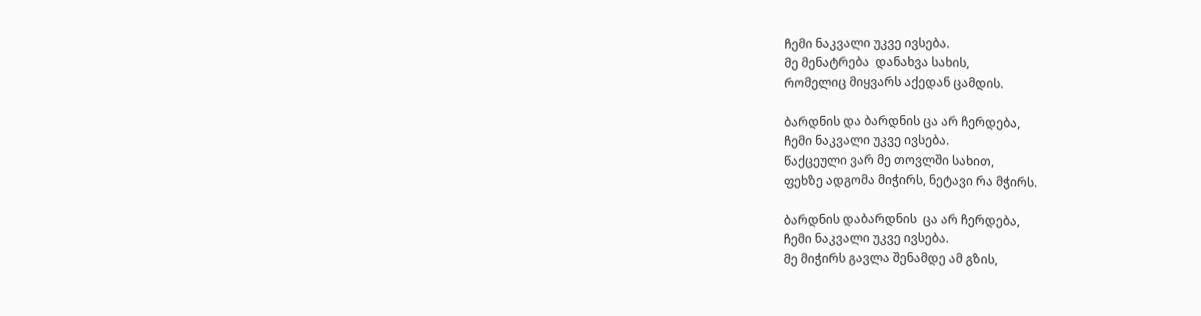ჩემი ნაკვალი უკვე ივსება.
მე მენატრება  დანახვა სახის,
რომელიც მიყვარს აქედან ცამდის.

ბარდნის და ბარდნის ცა არ ჩერდება,
ჩემი ნაკვალი უკვე ივსება.
წაქცეული ვარ მე თოვლში სახით,
ფეხზე ადგომა მიჭირს, ნეტავი რა მჭირს.

ბარდნის დაბარდნის  ცა არ ჩერდება,
ჩემი ნაკვალი უკვე ივსება.
მე მიჭირს გავლა შენამდე ამ გზის,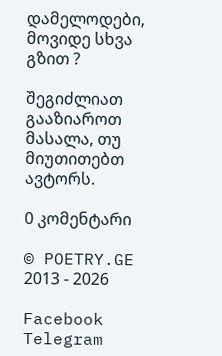დამელოდები, მოვიდე სხვა გზით ?

შეგიძლიათ გააზიაროთ მასალა, თუ მიუთითებთ ავტორს.

0 კომენტარი

© POETRY.GE 2013 - 2026

Facebook Telegram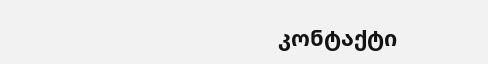კონტაქტი